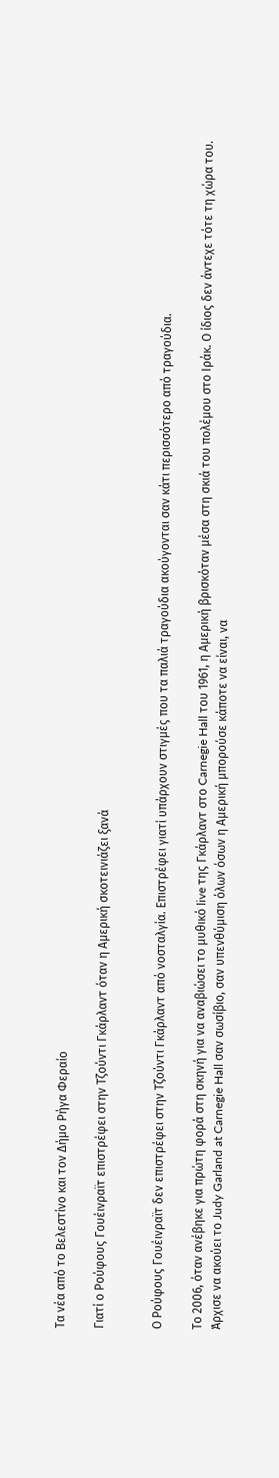Τα νέα από το Βελεστίνο και τον Δήμο Ρήγα Φεραίο

Γιατί ο Ρούφους Γουέινραϊτ επιστρέφει στην Τζούντι Γκάρλαντ όταν η Αμερική σκοτεινιάζει ξανά


Ο Ρούφους Γουέινραϊτ δεν επιστρέφει στην Τζούντι Γκάρλαντ από νοσταλγία. Επιστρέφει γιατί υπάρχουν στιγμές που τα παλιά τραγούδια ακούγονται σαν κάτι περισσότερο από τραγούδια.

Το 2006, όταν ανέβηκε για πρώτη φορά στη σκηνή για να αναβιώσει το μυθικό live της Γκάρλαντ στο Carnegie Hall του 1961, η Αμερική βρισκόταν μέσα στη σκιά του πολέμου στο Ιράκ. Ο ίδιος δεν άντεχε τότε τη χώρα του. Άρχισε να ακούει το Judy Garland at Carnegie Hall σαν σωσίβιο, σαν υπενθύμιση όλων όσων η Αμερική μπορούσε κάποτε να είναι, να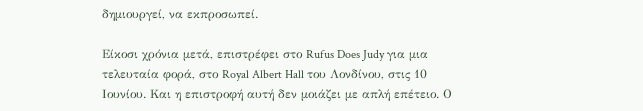δημιουργεί, να εκπροσωπεί.

Είκοσι χρόνια μετά, επιστρέφει στο Rufus Does Judy για μια τελευταία φορά, στο Royal Albert Hall του Λονδίνου, στις 10 Ιουνίου. Και η επιστροφή αυτή δεν μοιάζει με απλή επέτειο. Ο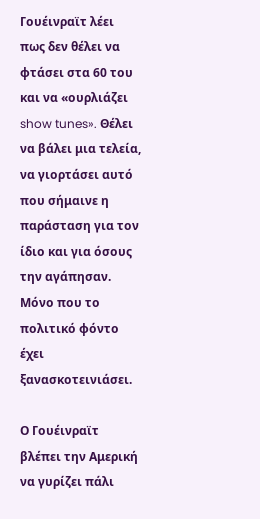Γουέινραϊτ λέει πως δεν θέλει να φτάσει στα 60 του και να «ουρλιάζει show tunes». Θέλει να βάλει μια τελεία, να γιορτάσει αυτό που σήμαινε η παράσταση για τον ίδιο και για όσους την αγάπησαν. Μόνο που το πολιτικό φόντο έχει ξανασκοτεινιάσει.

Ο Γουέινραϊτ βλέπει την Αμερική να γυρίζει πάλι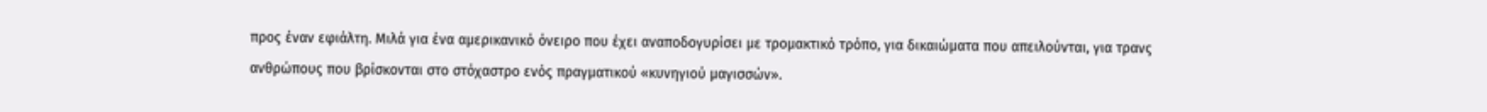προς έναν εφιάλτη. Μιλά για ένα αμερικανικό όνειρο που έχει αναποδογυρίσει με τρομακτικό τρόπο, για δικαιώματα που απειλούνται, για τρανς ανθρώπους που βρίσκονται στο στόχαστρο ενός πραγματικού «κυνηγιού μαγισσών».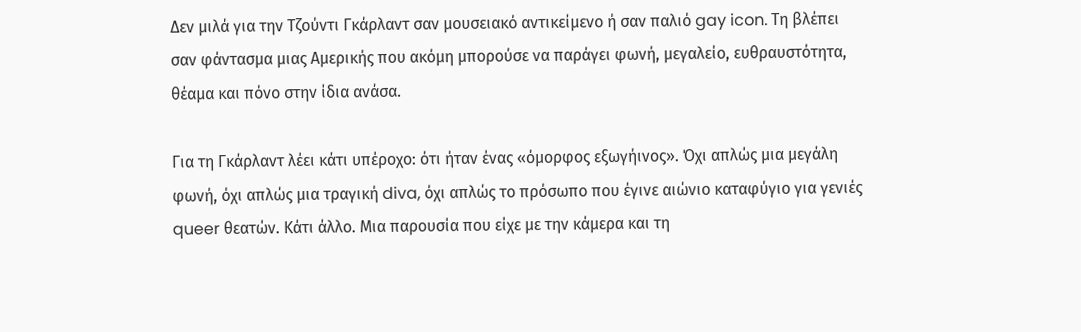Δεν μιλά για την Τζούντι Γκάρλαντ σαν μουσειακό αντικείμενο ή σαν παλιό gay icon. Τη βλέπει σαν φάντασμα μιας Αμερικής που ακόμη μπορούσε να παράγει φωνή, μεγαλείο, ευθραυστότητα, θέαμα και πόνο στην ίδια ανάσα.

Για τη Γκάρλαντ λέει κάτι υπέροχο: ότι ήταν ένας «όμορφος εξωγήινος». Όχι απλώς μια μεγάλη φωνή, όχι απλώς μια τραγική diva, όχι απλώς το πρόσωπο που έγινε αιώνιο καταφύγιο για γενιές queer θεατών. Κάτι άλλο. Μια παρουσία που είχε με την κάμερα και τη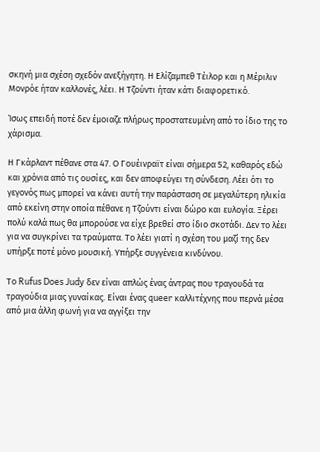σκηνή μια σχέση σχεδόν ανεξήγητη. Η Ελίζαμπεθ Τέιλορ και η Μέριλιν Μονρόε ήταν καλλονές, λέει. Η Τζούντι ήταν κάτι διαφορετικό.

Ίσως επειδή ποτέ δεν έμοιαζε πλήρως προστατευμένη από το ίδιο της το χάρισμα.

Η Γκάρλαντ πέθανε στα 47. Ο Γουέινραϊτ είναι σήμερα 52, καθαρός εδώ και χρόνια από τις ουσίες, και δεν αποφεύγει τη σύνδεση. Λέει ότι το γεγονός πως μπορεί να κάνει αυτή την παράσταση σε μεγαλύτερη ηλικία από εκείνη στην οποία πέθανε η Τζούντι είναι δώρο και ευλογία. Ξέρει πολύ καλά πως θα μπορούσε να είχε βρεθεί στο ίδιο σκοτάδι. Δεν το λέει για να συγκρίνει τα τραύματα. Το λέει γιατί η σχέση του μαζί της δεν υπήρξε ποτέ μόνο μουσική. Υπήρξε συγγένεια κινδύνου.

Το Rufus Does Judy δεν είναι απλώς ένας άντρας που τραγουδά τα τραγούδια μιας γυναίκας. Είναι ένας queer καλλιτέχνης που περνά μέσα από μια άλλη φωνή για να αγγίξει την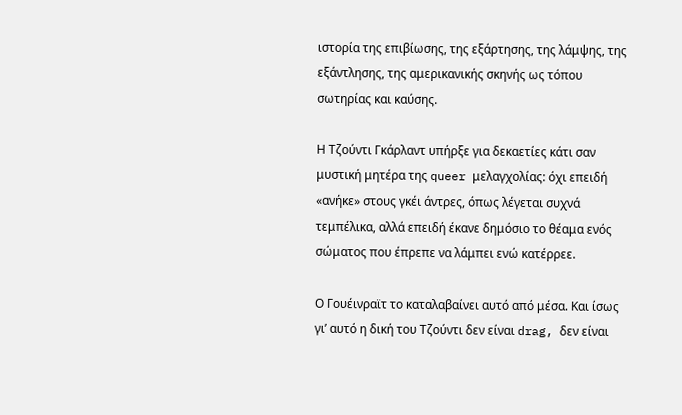ιστορία της επιβίωσης, της εξάρτησης, της λάμψης, της εξάντλησης, της αμερικανικής σκηνής ως τόπου σωτηρίας και καύσης.

Η Τζούντι Γκάρλαντ υπήρξε για δεκαετίες κάτι σαν μυστική μητέρα της queer μελαγχολίας: όχι επειδή «ανήκε» στους γκέι άντρες, όπως λέγεται συχνά τεμπέλικα, αλλά επειδή έκανε δημόσιο το θέαμα ενός σώματος που έπρεπε να λάμπει ενώ κατέρρεε.

Ο Γουέινραϊτ το καταλαβαίνει αυτό από μέσα. Και ίσως γι’ αυτό η δική του Τζούντι δεν είναι drag, δεν είναι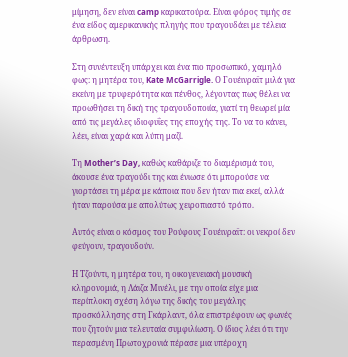μίμηση, δεν είναι camp καρικατούρα. Είναι φόρος τιμής σε ένα είδος αμερικανικής πληγής που τραγουδάει με τέλεια άρθρωση.

Στη συνέντευξη υπάρχει και ένα πιο προσωπικό, χαμηλό φως: η μητέρα του, Kate McGarrigle. Ο Γουέινραϊτ μιλά για εκείνη με τρυφερότητα και πένθος, λέγοντας πως θέλει να προωθήσει τη δική της τραγουδοποιία, γιατί τη θεωρεί μία από τις μεγάλες ιδιοφυΐες της εποχής της. Το να το κάνει, λέει, είναι χαρά και λύπη μαζί.

Τη Mother’s Day, καθώς καθάριζε το διαμέρισμά του, άκουσε ένα τραγούδι της και ένιωσε ότι μπορούσε να γιορτάσει τη μέρα με κάποια που δεν ήταν πια εκεί, αλλά ήταν παρούσα με απολύτως χειροπιαστό τρόπο.

Αυτός είναι ο κόσμος του Ρούφους Γουέινραϊτ: οι νεκροί δεν φεύγουν, τραγουδούν.

Η Τζούντι, η μητέρα του, η οικογενειακή μουσική κληρονομιά, η Λάιζα Μινέλι, με την οποία είχε μια περίπλοκη σχέση λόγω της δικής του μεγάλης προσκόλλησης στη Γκάρλαντ, όλα επιστρέφουν ως φωνές που ζητούν μια τελευταία συμφιλίωση. Ο ίδιος λέει ότι την περασμένη Πρωτοχρονιά πέρασε μια υπέροχη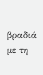βραδιά με τη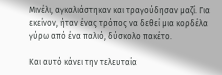Μινέλι, αγκαλιάστηκαν και τραγούδησαν μαζί. Για εκείνον, ήταν ένας τρόπος να δεθεί μια κορδέλα γύρω από ένα παλιό, δύσκολο πακέτο.

Και αυτό κάνει την τελευταία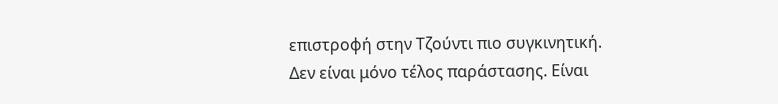επιστροφή στην Τζούντι πιο συγκινητική. Δεν είναι μόνο τέλος παράστασης. Είναι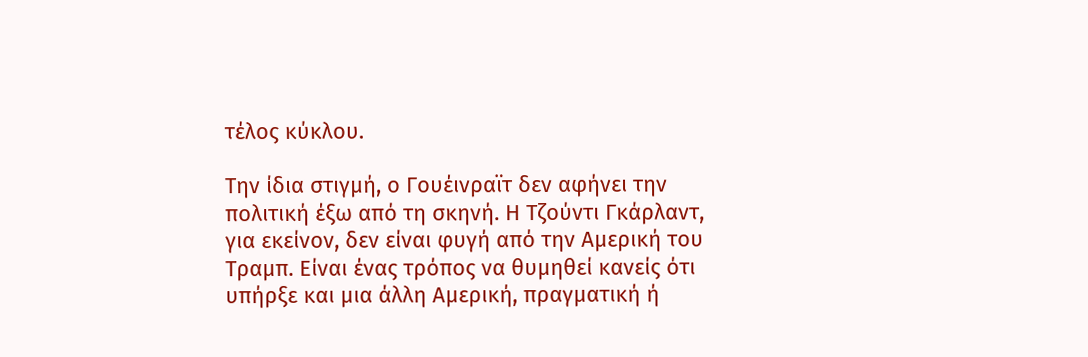τέλος κύκλου.

Την ίδια στιγμή, ο Γουέινραϊτ δεν αφήνει την πολιτική έξω από τη σκηνή. Η Τζούντι Γκάρλαντ, για εκείνον, δεν είναι φυγή από την Αμερική του Τραμπ. Είναι ένας τρόπος να θυμηθεί κανείς ότι υπήρξε και μια άλλη Αμερική, πραγματική ή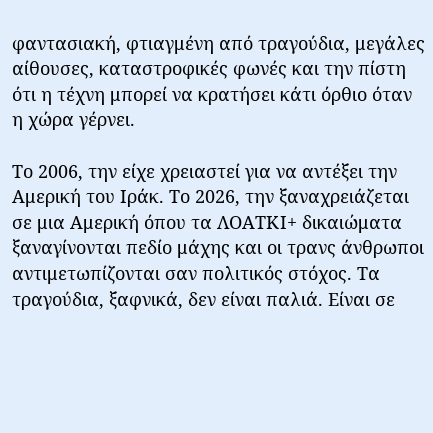φαντασιακή, φτιαγμένη από τραγούδια, μεγάλες αίθουσες, καταστροφικές φωνές και την πίστη ότι η τέχνη μπορεί να κρατήσει κάτι όρθιο όταν η χώρα γέρνει.

Το 2006, την είχε χρειαστεί για να αντέξει την Αμερική του Ιράκ. Το 2026, την ξαναχρειάζεται σε μια Αμερική όπου τα ΛΟΑΤΚΙ+ δικαιώματα ξαναγίνονται πεδίο μάχης και οι τρανς άνθρωποι αντιμετωπίζονται σαν πολιτικός στόχος. Τα τραγούδια, ξαφνικά, δεν είναι παλιά. Είναι σε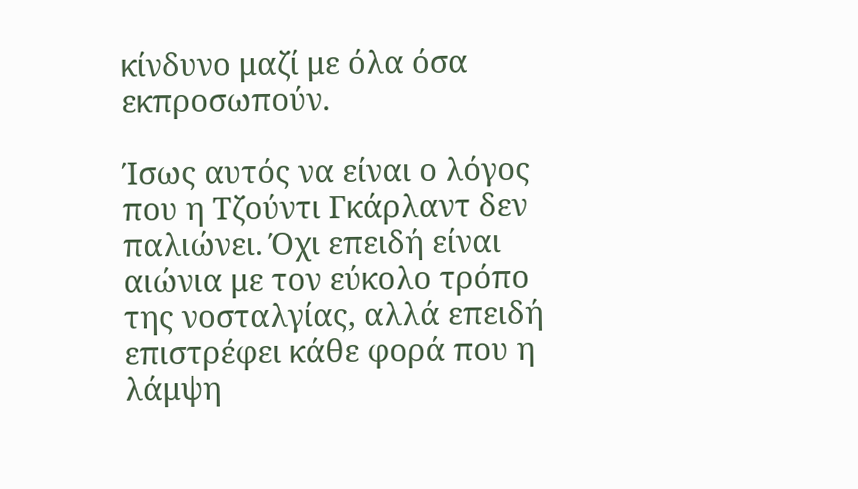κίνδυνο μαζί με όλα όσα εκπροσωπούν.

Ίσως αυτός να είναι ο λόγος που η Τζούντι Γκάρλαντ δεν παλιώνει. Όχι επειδή είναι αιώνια με τον εύκολο τρόπο της νοσταλγίας, αλλά επειδή επιστρέφει κάθε φορά που η λάμψη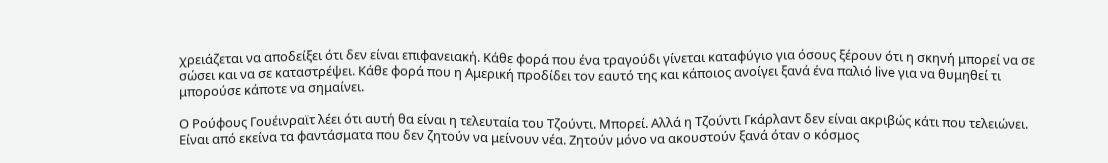χρειάζεται να αποδείξει ότι δεν είναι επιφανειακή. Κάθε φορά που ένα τραγούδι γίνεται καταφύγιο για όσους ξέρουν ότι η σκηνή μπορεί να σε σώσει και να σε καταστρέψει. Κάθε φορά που η Αμερική προδίδει τον εαυτό της και κάποιος ανοίγει ξανά ένα παλιό live για να θυμηθεί τι μπορούσε κάποτε να σημαίνει.

Ο Ρούφους Γουέινραϊτ λέει ότι αυτή θα είναι η τελευταία του Τζούντι. Μπορεί. Αλλά η Τζούντι Γκάρλαντ δεν είναι ακριβώς κάτι που τελειώνει. Είναι από εκείνα τα φαντάσματα που δεν ζητούν να μείνουν νέα. Ζητούν μόνο να ακουστούν ξανά όταν ο κόσμος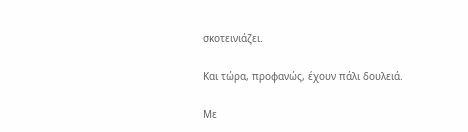σκοτεινιάζει.

Και τώρα, προφανώς, έχουν πάλι δουλειά.

Με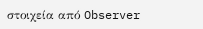στοιχεία από Observer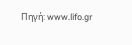Πηγή: www.lifo.gr